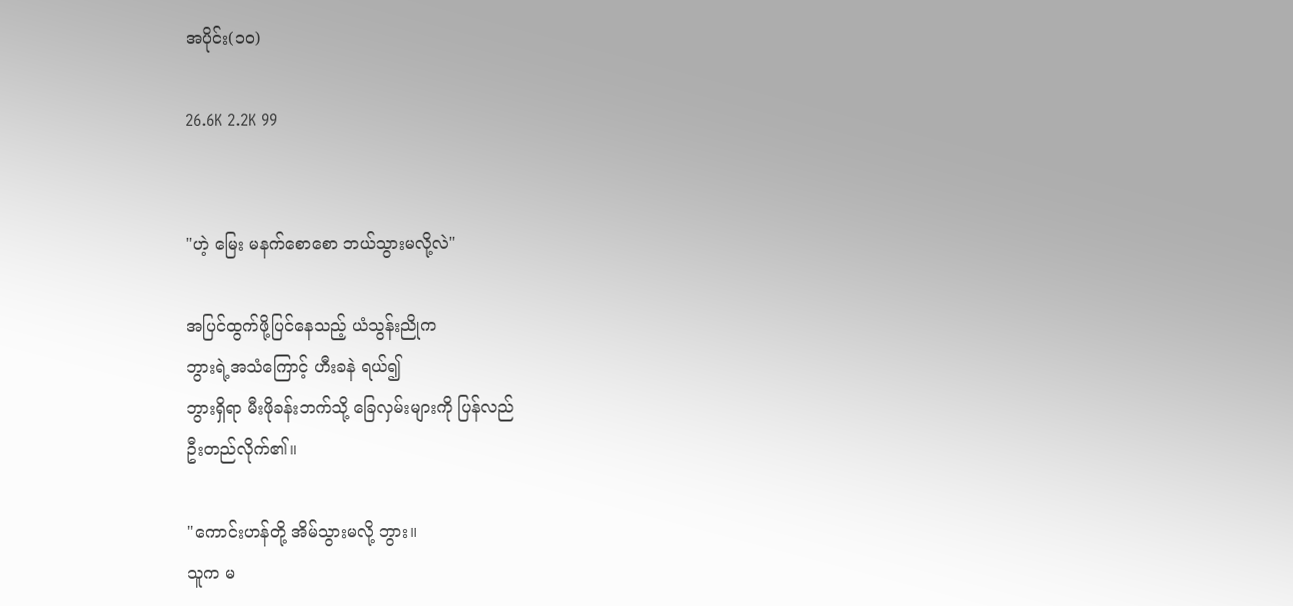အပိုင်း(၁၀)

26.6K 2.2K 99


"ဟဲ့ မြေး မနက်စောစော ဘယ်သွားမလို့လဲ"

အပြင်ထွက်ဖို့ပြင်နေသည့် ယံသွန်းညိုက
ဘွားရဲ့အသံကြောင့် ဟီးခနဲ ရယ်၍
ဘွားရှိရာ မီးဖိုခန်းဘက်သို့ ခြေလှမ်းများကို ပြန်လည်
ဦးတည်လိုက်၏။

"ကောင်းဟန်တို့ အိမ်သွားမလို့ ဘွား။
သူက မ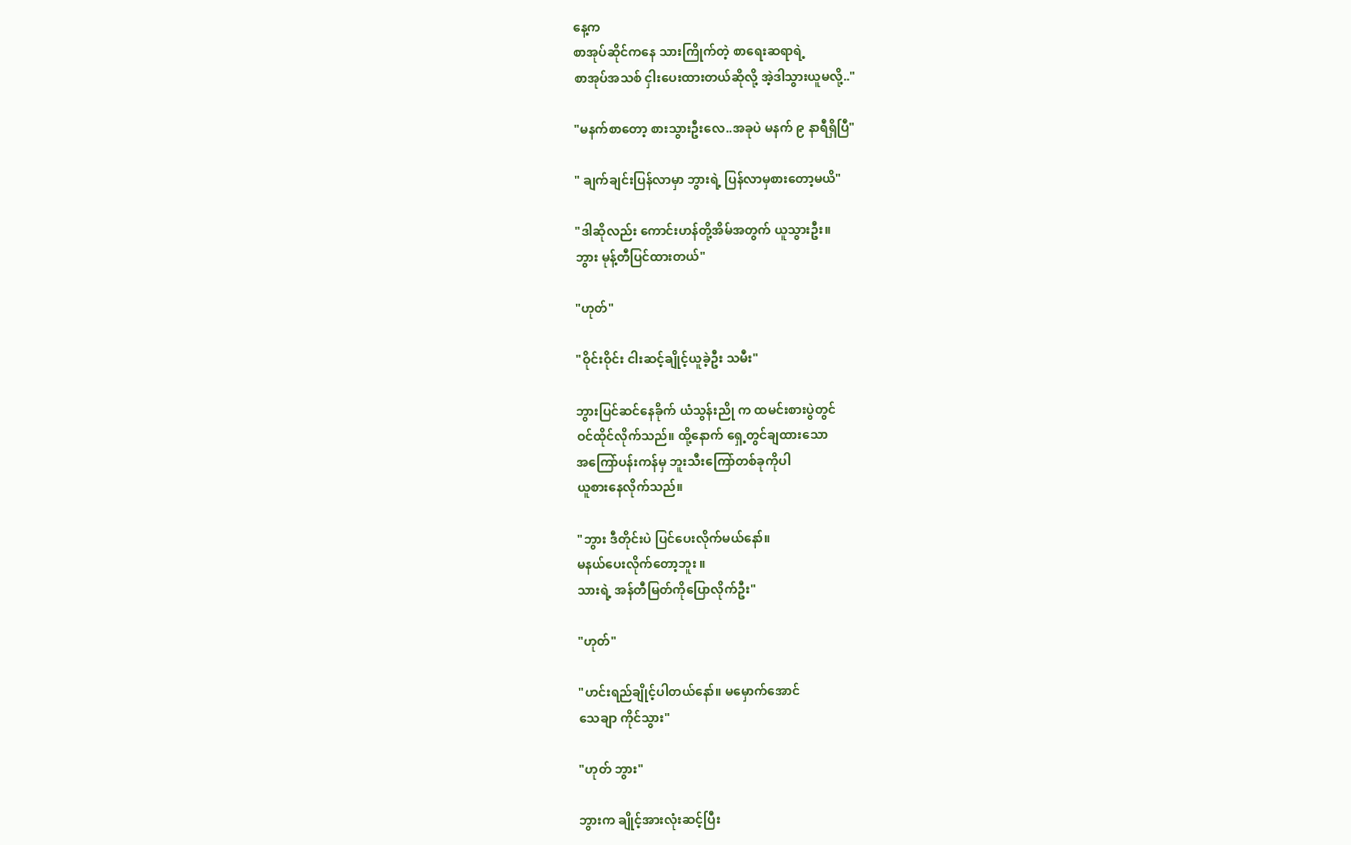နေ့က
စာအုပ်ဆိုင်ကနေ သားကြိုက်တဲ့ စာရေးဆရာရဲ့
စာအုပ်အသစ် ငှါးပေးထားတယ်ဆိုလို့ အဲ့ဒါသွားယူမလို့.."

"မနက်စာတော့ စားသွားဦးလေ..အခုပဲ မနက် ၉ နာရီရှိပြီ"

" ချက်ချင်းပြန်လာမှာ ဘွားရဲ့ ပြန်လာမှစားတော့မယိ"

"ဒါဆိုလည်း ကောင်းဟန်တို့အိမ်အတွက် ယူသွားဦး။
ဘွား မုန့်တီပြင်ထားတယ်"

"ဟုတ်"

"ဝိုင်းဝိုင်း ငါးဆင့်ချိုင့်ယူခဲ့ဦး သမီး"

ဘွားပြင်ဆင်နေခိုက် ယံသွန်းညို က ထမင်းစားပွဲတွင်
ဝင်ထိုင်လိုက်သည်။ ထို့နောက် ရှေ့တွင်ချထားသော
အကြော်ပန်းကန်မှ ဘူးသီးကြော်တစ်ခုကိုပါ
ယူစားနေလိုက်သည်။

"ဘွား ဒီတိုင်းပဲ ပြင်ပေးလိုက်မယ်နော်။
မနယ်ပေးလိုက်တော့ဘူး ။
သားရဲ့ အန်တီမြတ်ကိုပြောလိုက်ဦး"

"ဟုတ်"

"ဟင်းရည်ချိုင့်ပါတယ်နော်။ မမှောက်အောင်
သေချာ ကိုင်သွား"

"ဟုတ် ဘွား"

ဘွားက ချိုင့်အားလုံးဆင့်ပြီး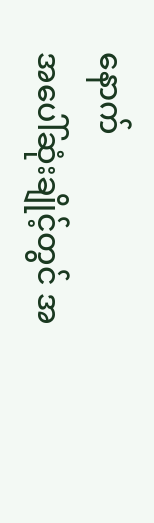နောက်
အပေါ်ဆုံးချိုင့်တွင် အ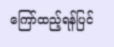ကြော်ထည့်ရန်ပြင်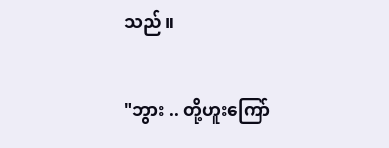သည်။

"ဘွား .. တို့ဟူးကြော်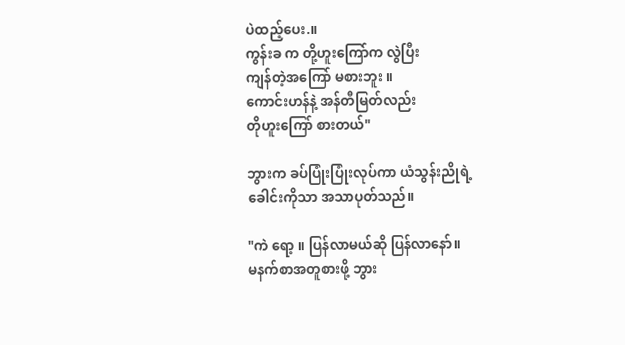ပဲထည့်ပေး.။
ကွန်းခ က တို့ဟူးကြော်က လွဲပြီး
ကျန်တဲ့အကြော် မစားဘူး ။
ကောင်းဟန်နဲ့ အန်တီမြတ်လည်း
တိုဟူးကြော် စားတယ်"

ဘွားက ခပ်ပြုံးပြုံးလုပ်ကာ ယံသွန်းညိုရဲ့
ခေါင်းကိုသာ အသာပုတ်သည်။

"ကဲ ရော့ ။ ပြန်လာမယ်ဆို ပြန်လာနော်။
မနက်စာအတူစားဖို့ ဘွား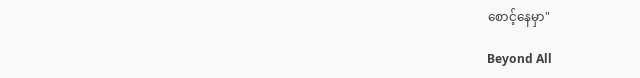စောင့်နေမှာ"

Beyond All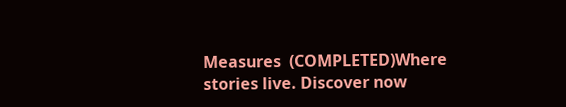Measures  (COMPLETED)Where stories live. Discover now